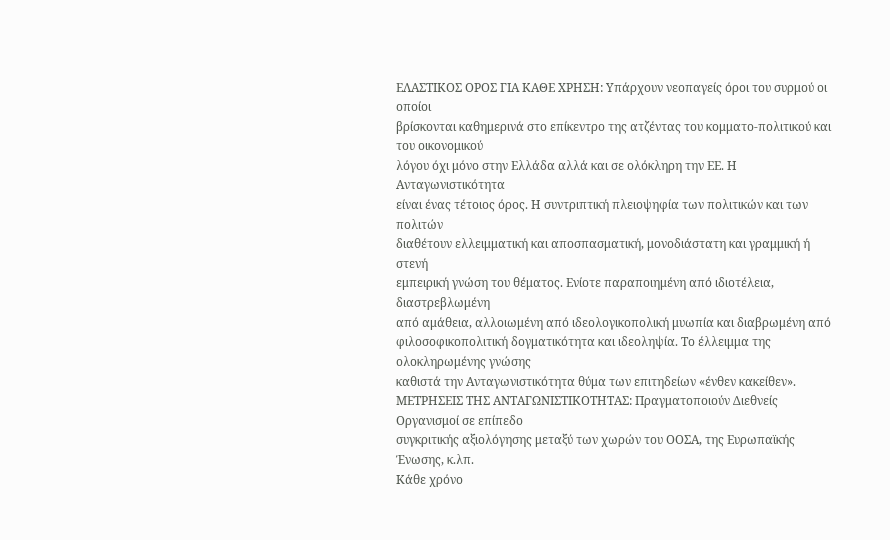ΕΛΑΣΤΙΚΟΣ ΟΡΟΣ ΓΙΑ ΚΑΘΕ ΧΡΗΣΗ: Υπάρχουν νεοπαγείς όροι του συρμού οι οποίοι
βρίσκονται καθημερινά στο επίκεντρο της ατζέντας του κομματο-πολιτικού και του οικονομικού
λόγου όχι μόνο στην Ελλάδα αλλά και σε ολόκληρη την ΕΕ. Η Ανταγωνιστικότητα
είναι ένας τέτοιος όρος. Η συντριπτική πλειοψηφία των πολιτικών και των πολιτών
διαθέτουν ελλειμματική και αποσπασματική, μονοδιάστατη και γραμμική ή στενή
εμπειρική γνώση του θέματος. Ενίοτε παραποιημένη από ιδιοτέλεια, διαστρεβλωμένη
από αμάθεια, αλλοιωμένη από ιδεολογικοπολική μυωπία και διαβρωμένη από
φιλοσοφικοπολιτική δογματικότητα και ιδεοληψία. Το έλλειμμα της ολοκληρωμένης γνώσης
καθιστά την Ανταγωνιστικότητα θύμα των επιτηδείων «ένθεν κακείθεν».
ΜΕΤΡΗΣΕΙΣ ΤΗΣ ΑΝΤΑΓΩΝΙΣΤΙΚΟΤΗΤΑΣ: Πραγματοποιούν Διεθνείς Οργανισμοί σε επίπεδο
συγκριτικής αξιολόγησης μεταξύ των χωρών του ΟΟΣΑ, της Ευρωπαϊκής Ένωσης, κ.λπ.
Κάθε χρόνο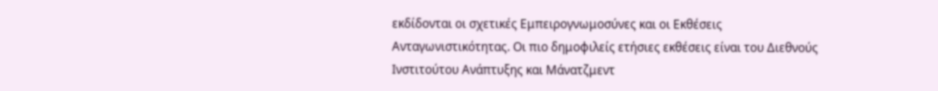εκδίδονται οι σχετικές Εμπειρογνωμοσύνες και οι Εκθέσεις
Ανταγωνιστικότητας. Οι πιο δημοφιλείς ετήσιες εκθέσεις είναι του Διεθνούς
Ινστιτούτου Ανάπτυξης και Μάνατζμεντ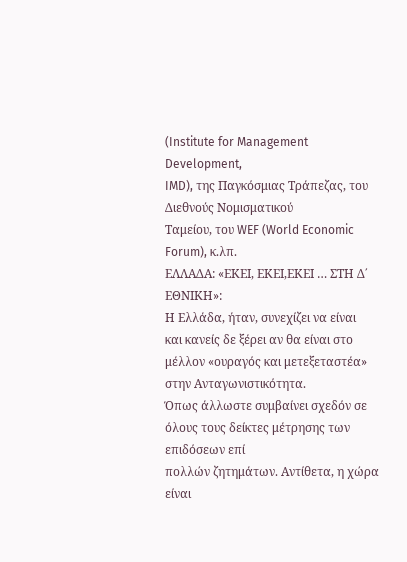(Institute for Management Development,
IMD), της Παγκόσμιας Τράπεζας, του Διεθνούς Νομισματικού
Ταμείου, του WEF (World Economic
Forum), κ.λπ.
ΕΛΛΑΔΑ: «ΕΚΕΙ, ΕΚΕΙ,ΕΚΕΙ … ΣΤΗ Δ΄ ΕΘΝΙΚΗ»:
Η Ελλάδα, ήταν, συνεχίζει να είναι
και κανείς δε ξέρει αν θα είναι στο μέλλον «ουραγός και μετεξεταστέα» στην Ανταγωνιστικότητα.
Όπως άλλωστε συμβαίνει σχεδόν σε όλους τους δείκτες μέτρησης των επιδόσεων επί
πολλών ζητημάτων. Αντίθετα, η χώρα είναι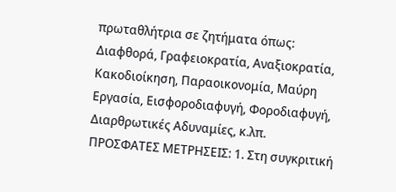πρωταθλήτρια σε ζητήματα όπως:
Διαφθορά, Γραφειοκρατία, Αναξιοκρατία, Κακοδιοίκηση, Παραοικονομία, Μαύρη
Εργασία, Εισφοροδιαφυγή, Φοροδιαφυγή, Διαρθρωτικές Αδυναμίες, κ.λπ.
ΠΡΟΣΦΑΤΕΣ ΜΕΤΡΗΣΕΙΣ: 1. Στη συγκριτική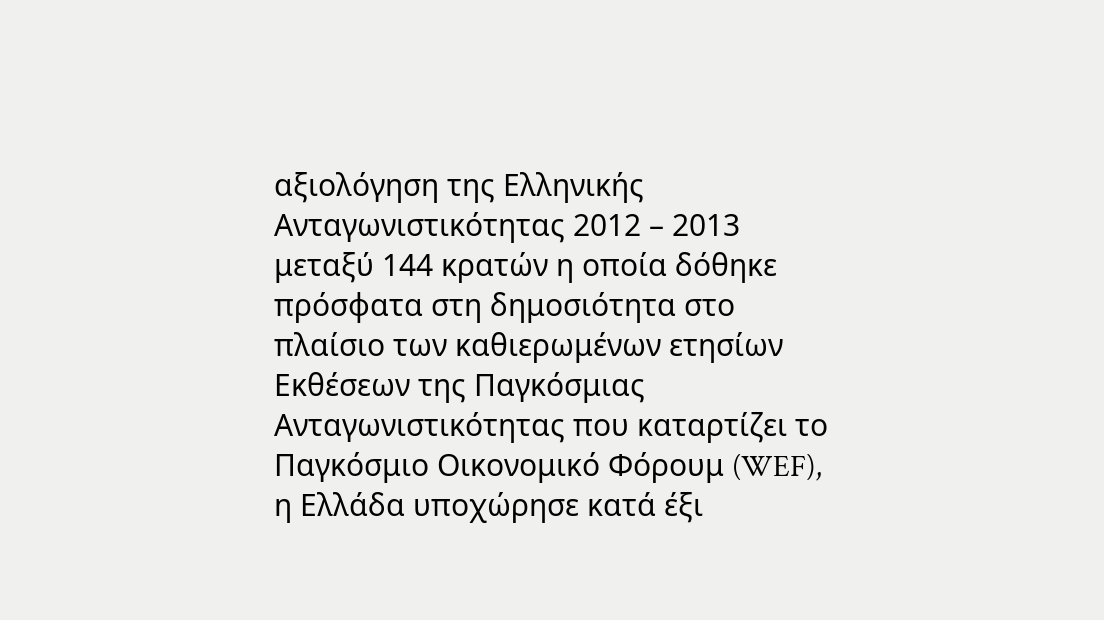αξιολόγηση της Ελληνικής
Ανταγωνιστικότητας 2012 – 2013 μεταξύ 144 κρατών η οποία δόθηκε πρόσφατα στη δημοσιότητα στο πλαίσιο των καθιερωμένων ετησίων Εκθέσεων της Παγκόσμιας Ανταγωνιστικότητας που καταρτίζει το Παγκόσμιο Οικονομικό Φόρουμ (WEF), η Ελλάδα υποχώρησε κατά έξι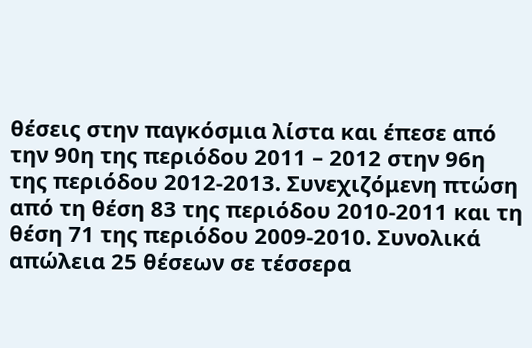θέσεις στην παγκόσμια λίστα και έπεσε από την 90η της περιόδου 2011 – 2012 στην 96η της περιόδου 2012-2013. Συνεχιζόμενη πτώση από τη θέση 83 της περιόδου 2010-2011 και τη θέση 71 της περιόδου 2009-2010. Συνολικά απώλεια 25 θέσεων σε τέσσερα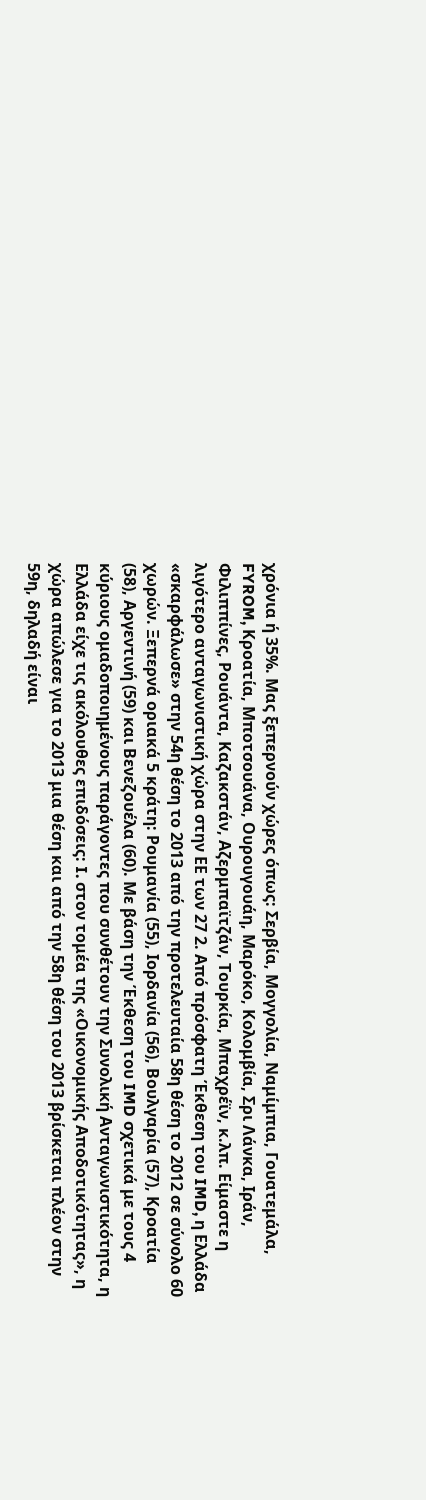χρόνια ή 35%. Μας ξεπερνούν χώρες όπως: Σερβία, Μογγολία, Ναμίμπια, Γουατεμάλα, FYROM, Κροατία, Μποτσουάνα, Ουρουγουάη, Μαρόκο, Κολομβία, Σρι Λάνκα, Ιράν, Φιλιππίνες, Ρουάντα, Καζακστάν, Αζερμπαϊτζάν, Τουρκία, Μπαχρέϊν, κ.λπ. Είμαστε η λιγότερο ανταγωνιστική χώρα στην ΕΕ των 27 2. Από πρόσφατη Έκθεση του IMD, η Ελλάδα «σκαρφάλωσε» στην 54η θέση το 2013 από την προτελευταία 58η θέση το 2012 σε σύνολο 60 χωρών. Ξεπερνά οριακά 5 κράτη: Ρουμανία (55), Ιορδανία (56), Βουλγαρία (57), Κροατία (58), Αργεντινή (59) και Βενεζουέλα (60). Με βάση την Έκθεση του IMD σχετικά με τους 4 κύριους ομαδοποιημένους παράγοντες που συνθέτουν την Συνολική Ανταγωνιστικότητα, η Ελλάδα είχε τις ακόλουθες επιδόσεις: I. στον τομέα της «Οικονομικής Αποδοτικότητας», η χώρα απώλεσε για το 2013 μια θέση και από την 58η θέση του 2013 βρίσκεται πλέον στην 59η, δηλαδή είναι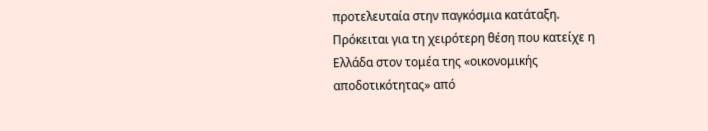προτελευταία στην παγκόσμια κατάταξη. Πρόκειται για τη χειρότερη θέση που κατείχε η Ελλάδα στον τομέα της «οικονομικής αποδοτικότητας» από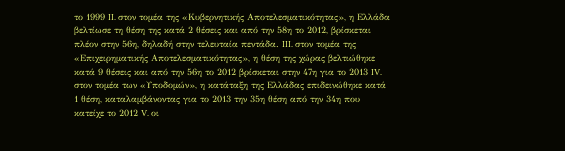το 1999 II. στον τομέα της «Κυβερνητικής Αποτελεσματικότητας», η Ελλάδα βελτίωσε τη θέση της κατά 2 θέσεις και από την 58η το 2012, βρίσκεται πλέον στην 56η, δηλαδή στην τελευταία πεντάδα. III. στον τομέα της «Επιχειρηματικής Αποτελεσματικότητας», η θέση της χώρας βελτιώθηκε κατά 9 θέσεις και από την 56η το 2012 βρίσκεται στην 47η για το 2013 IV. στον τομέα των «Υποδομών», η κατάταξη της Ελλάδας επιδεινώθηκε κατά 1 θέση, καταλαμβάνοντας για το 2013 την 35η θέση από την 34η που κατείχε το 2012 V. οι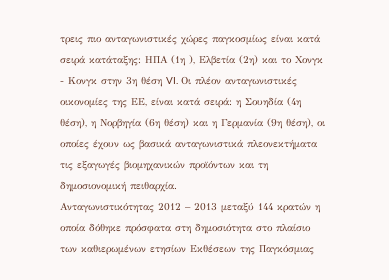τρεις πιο ανταγωνιστικές χώρες παγκοσμίως είναι κατά σειρά κατάταξης: ΗΠΑ (1η ), Ελβετία (2η) και το Χονγκ - Κονγκ στην 3η θέση VI. Οι πλέον ανταγωνιστικές οικονομίες της ΕΕ, είναι κατά σειρά: η Σουηδία (4η θέση), η Νορβηγία (6η θέση) και η Γερμανία (9η θέση), οι οποίες έχουν ως βασικά ανταγωνιστικά πλεονεκτήματα τις εξαγωγές βιομηχανικών προϊόντων και τη δημοσιονομική πειθαρχία.
Ανταγωνιστικότητας 2012 – 2013 μεταξύ 144 κρατών η οποία δόθηκε πρόσφατα στη δημοσιότητα στο πλαίσιο των καθιερωμένων ετησίων Εκθέσεων της Παγκόσμιας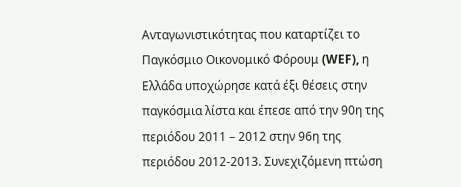Ανταγωνιστικότητας που καταρτίζει το Παγκόσμιο Οικονομικό Φόρουμ (WEF), η Ελλάδα υποχώρησε κατά έξι θέσεις στην παγκόσμια λίστα και έπεσε από την 90η της περιόδου 2011 – 2012 στην 96η της περιόδου 2012-2013. Συνεχιζόμενη πτώση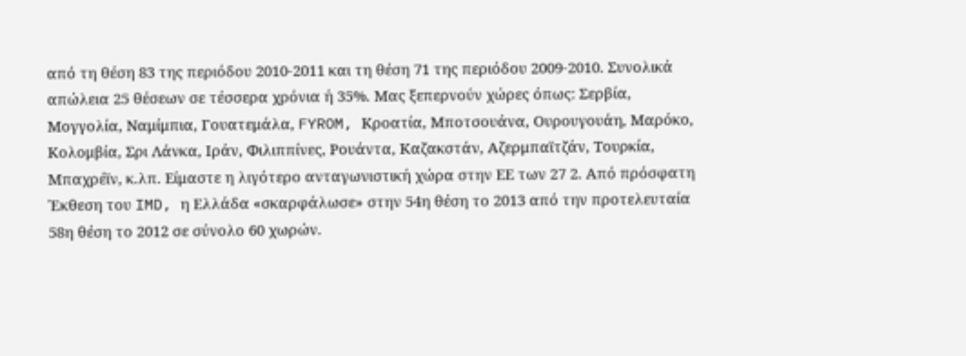από τη θέση 83 της περιόδου 2010-2011 και τη θέση 71 της περιόδου 2009-2010. Συνολικά απώλεια 25 θέσεων σε τέσσερα χρόνια ή 35%. Μας ξεπερνούν χώρες όπως: Σερβία, Μογγολία, Ναμίμπια, Γουατεμάλα, FYROM, Κροατία, Μποτσουάνα, Ουρουγουάη, Μαρόκο, Κολομβία, Σρι Λάνκα, Ιράν, Φιλιππίνες, Ρουάντα, Καζακστάν, Αζερμπαϊτζάν, Τουρκία, Μπαχρέϊν, κ.λπ. Είμαστε η λιγότερο ανταγωνιστική χώρα στην ΕΕ των 27 2. Από πρόσφατη Έκθεση του IMD, η Ελλάδα «σκαρφάλωσε» στην 54η θέση το 2013 από την προτελευταία 58η θέση το 2012 σε σύνολο 60 χωρών.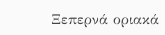Ξεπερνά οριακά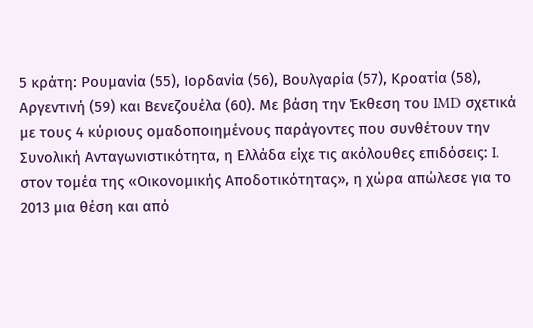5 κράτη: Ρουμανία (55), Ιορδανία (56), Βουλγαρία (57), Κροατία (58), Αργεντινή (59) και Βενεζουέλα (60). Με βάση την Έκθεση του IMD σχετικά με τους 4 κύριους ομαδοποιημένους παράγοντες που συνθέτουν την Συνολική Ανταγωνιστικότητα, η Ελλάδα είχε τις ακόλουθες επιδόσεις: I. στον τομέα της «Οικονομικής Αποδοτικότητας», η χώρα απώλεσε για το 2013 μια θέση και από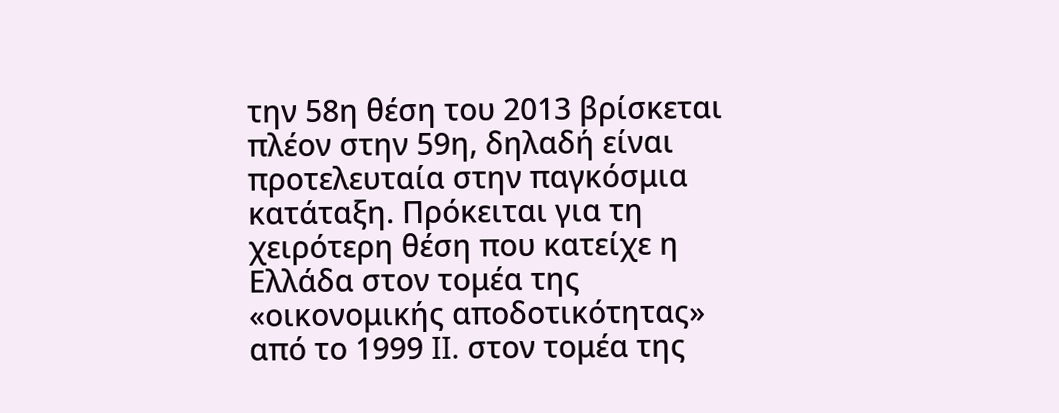την 58η θέση του 2013 βρίσκεται πλέον στην 59η, δηλαδή είναι προτελευταία στην παγκόσμια κατάταξη. Πρόκειται για τη χειρότερη θέση που κατείχε η Ελλάδα στον τομέα της «οικονομικής αποδοτικότητας» από το 1999 II. στον τομέα της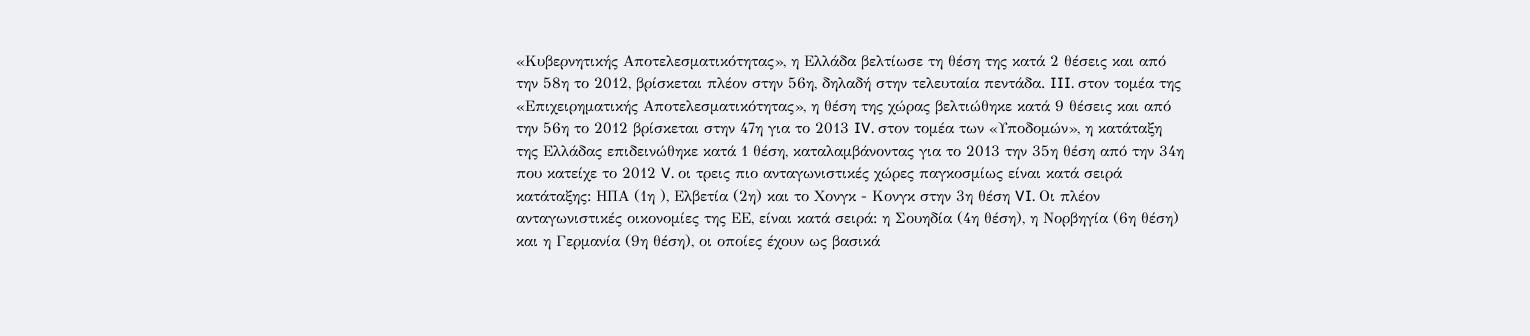«Κυβερνητικής Αποτελεσματικότητας», η Ελλάδα βελτίωσε τη θέση της κατά 2 θέσεις και από την 58η το 2012, βρίσκεται πλέον στην 56η, δηλαδή στην τελευταία πεντάδα. III. στον τομέα της «Επιχειρηματικής Αποτελεσματικότητας», η θέση της χώρας βελτιώθηκε κατά 9 θέσεις και από την 56η το 2012 βρίσκεται στην 47η για το 2013 IV. στον τομέα των «Υποδομών», η κατάταξη της Ελλάδας επιδεινώθηκε κατά 1 θέση, καταλαμβάνοντας για το 2013 την 35η θέση από την 34η που κατείχε το 2012 V. οι τρεις πιο ανταγωνιστικές χώρες παγκοσμίως είναι κατά σειρά κατάταξης: ΗΠΑ (1η ), Ελβετία (2η) και το Χονγκ - Κονγκ στην 3η θέση VI. Οι πλέον ανταγωνιστικές οικονομίες της ΕΕ, είναι κατά σειρά: η Σουηδία (4η θέση), η Νορβηγία (6η θέση) και η Γερμανία (9η θέση), οι οποίες έχουν ως βασικά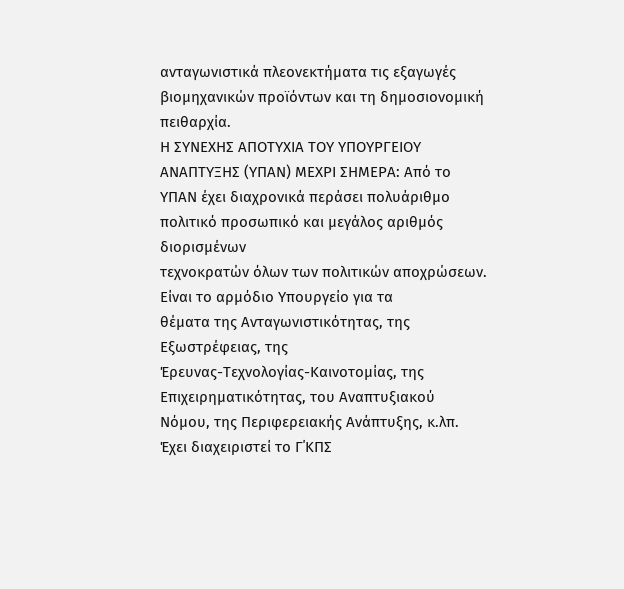ανταγωνιστικά πλεονεκτήματα τις εξαγωγές βιομηχανικών προϊόντων και τη δημοσιονομική πειθαρχία.
Η ΣΥΝΕΧΗΣ ΑΠΟΤΥΧΙΑ ΤΟΥ ΥΠΟΥΡΓΕΙΟΥ
ΑΝΑΠΤΥΞΗΣ (ΥΠΑΝ) ΜΕΧΡΙ ΣΗΜΕΡΑ: Από το
ΥΠΑΝ έχει διαχρονικά περάσει πολυάριθμο πολιτικό προσωπικό και μεγάλος αριθμός διορισμένων
τεχνοκρατών όλων των πολιτικών αποχρώσεων. Είναι το αρμόδιο Υπουργείο για τα
θέματα της Ανταγωνιστικότητας, της Εξωστρέφειας, της
Έρευνας-Τεχνολογίας-Καινοτομίας, της Επιχειρηματικότητας, του Αναπτυξιακού
Νόμου, της Περιφερειακής Ανάπτυξης, κ.λπ. Έχει διαχειριστεί το Γ΄ΚΠΣ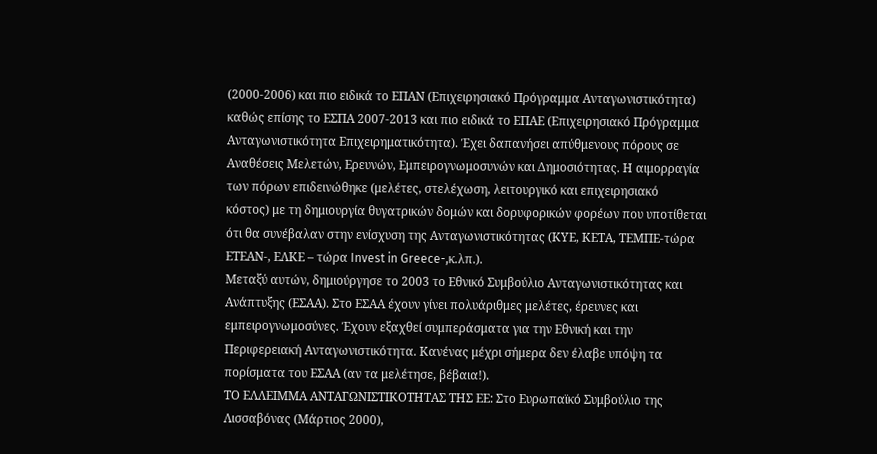(2000-2006) και πιο ειδικά το ΕΠΑΝ (Επιχειρησιακό Πρόγραμμα Ανταγωνιστικότητα)
καθώς επίσης το ΕΣΠΑ 2007-2013 και πιο ειδικά το ΕΠΑΕ (Επιχειρησιακό Πρόγραμμα
Ανταγωνιστικότητα Επιχειρηματικότητα). Έχει δαπανήσει απύθμενους πόρους σε
Αναθέσεις Μελετών, Ερευνών, Εμπειρογνωμοσυνών και Δημοσιότητας. Η αιμορραγία
των πόρων επιδεινώθηκε (μελέτες, στελέχωση, λειτουργικό και επιχειρησιακό
κόστος) με τη δημιουργία θυγατρικών δομών και δορυφορικών φορέων που υποτίθεται
ότι θα συνέβαλαν στην ενίσχυση της Ανταγωνιστικότητας (ΚΥΕ, ΚΕΤΑ, ΤΕΜΠΕ-τώρα
ΕΤΕΑΝ-, ΕΛΚΕ – τώρα Invest in Greece-,κ.λπ.).
Μεταξύ αυτών, δημιούργησε το 2003 το Εθνικό Συμβούλιο Ανταγωνιστικότητας και
Ανάπτυξης (ΕΣΑΑ). Στο ΕΣΑΑ έχουν γίνει πολυάριθμες μελέτες, έρευνες και
εμπειρογνωμοσύνες. Έχουν εξαχθεί συμπεράσματα για την Εθνική και την
Περιφερειακή Ανταγωνιστικότητα. Κανένας μέχρι σήμερα δεν έλαβε υπόψη τα
πορίσματα του ΕΣΑΑ (αν τα μελέτησε, βέβαια!).
ΤΟ ΕΛΛΕΙΜΜΑ ΑΝΤΑΓΩΝΙΣΤΙΚΟΤΗΤΑΣ ΤΗΣ ΕΕ: Στο Ευρωπαϊκό Συμβούλιο της
Λισσαβόνας (Μάρτιος 2000),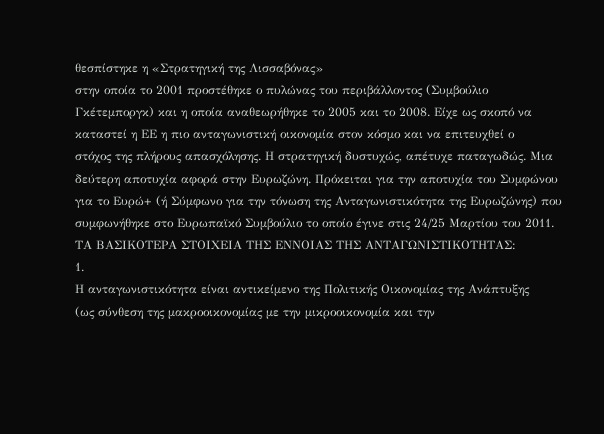θεσπίστηκε η «Στρατηγική της Λισσαβόνας»
στην οποία το 2001 προστέθηκε ο πυλώνας του περιβάλλοντος (Συμβούλιο
Γκέτεμποργκ) και η οποία αναθεωρήθηκε το 2005 και το 2008. Είχε ως σκοπό να
καταστεί η ΕΕ η πιο ανταγωνιστική οικονομία στον κόσμο και να επιτευχθεί ο
στόχος της πλήρους απασχόλησης. Η στρατηγική δυστυχώς, απέτυχε παταγωδώς. Μια
δεύτερη αποτυχία αφορά στην Ευρωζώνη. Πρόκειται για την αποτυχία του Συμφώνου
για το Ευρώ+ (ή Σύμφωνο για την τόνωση της Ανταγωνιστικότητα της Ευρωζώνης) που
συμφωνήθηκε στο Ευρωπαϊκό Συμβούλιο το οποίο έγινε στις 24/25 Μαρτίου του 2011.
ΤΑ ΒΑΣΙΚΟΤΕΡΑ ΣΤΟΙΧΕΙΑ ΤΗΣ ΕΝΝΟΙΑΣ ΤΗΣ ΑΝΤΑΓΩΝΙΣΤΙΚΟΤΗΤΑΣ:
1.
Η ανταγωνιστικότητα είναι αντικείμενο της Πολιτικής Οικονομίας της Ανάπτυξης
(ως σύνθεση της μακροοικονομίας με την μικροοικονομία και την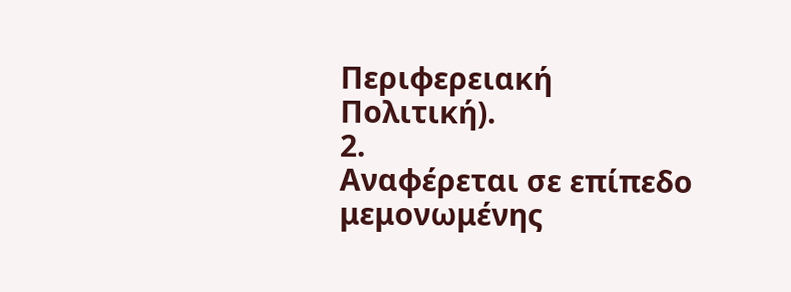Περιφερειακή
Πολιτική).
2.
Αναφέρεται σε επίπεδο μεμονωμένης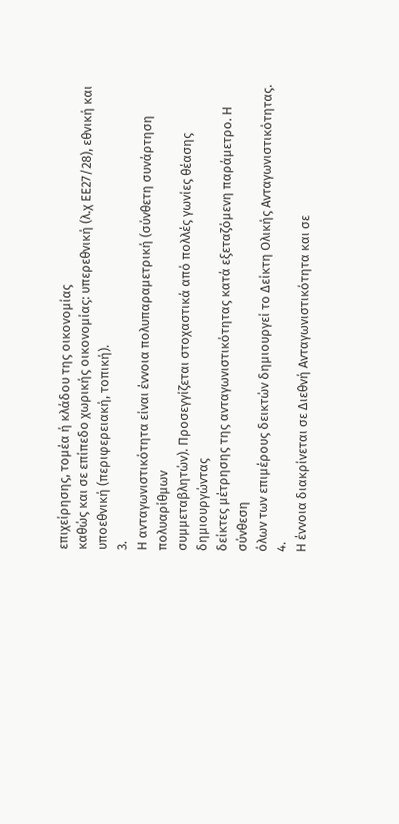επιχείρησης, τομέα ή κλάδου της οικονομίας
καθώς και σε επίπεδο χωρικής οικονομίας: υπερεθνική (λ.χ ΕΕ27/28), εθνική και
υποεθνική (περιφερειακή, τοπική).
3.
Η ανταγωνιστικότητα είναι έννοια πολυπαραμετρική (σύνθετη συνάρτηση πολυαρίθμων
συμμεταβλητών). Προσεγγίζεται στοχαστικά από πολλές γωνίες θέασης δημιουργώντας
δείκτες μέτρησης της ανταγωνιστικότητας κατά εξεταζόμενη παράμετρο. Η σύνθεση
όλων των επιμέρους δεικτών δημιουργεί το Δείκτη Ολικής Ανταγωνιστικότητας.
4.
Η έννοια διακρίνεται σε Διεθνή Ανταγωνιστικότητα και σε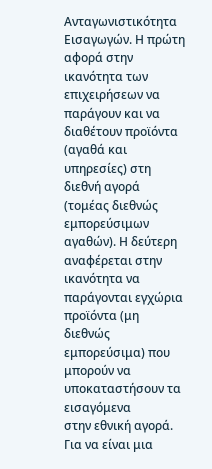Ανταγωνιστικότητα
Εισαγωγών. Η πρώτη αφορά στην ικανότητα των επιχειρήσεων να παράγουν και να
διαθέτουν προϊόντα (αγαθά και υπηρεσίες) στη διεθνή αγορά (τομέας διεθνώς
εμπορεύσιμων αγαθών). Η δεύτερη αναφέρεται στην ικανότητα να παράγονται εγχώρια
προϊόντα (μη διεθνώς εμπορεύσιμα) που μπορούν να υποκαταστήσουν τα εισαγόμενα
στην εθνική αγορά. Για να είναι μια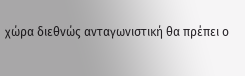χώρα διεθνώς ανταγωνιστική θα πρέπει ο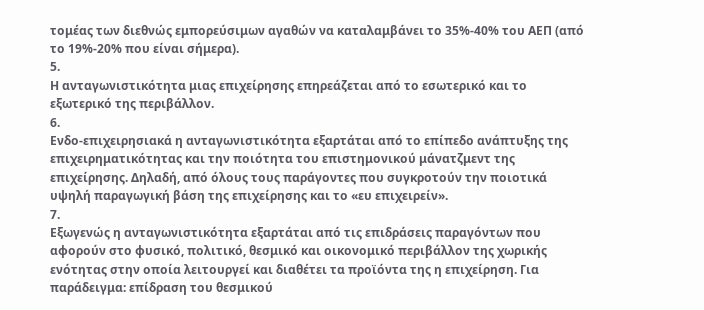τομέας των διεθνώς εμπορεύσιμων αγαθών να καταλαμβάνει το 35%-40% του ΑΕΠ (από
το 19%-20% που είναι σήμερα).
5.
Η ανταγωνιστικότητα μιας επιχείρησης επηρεάζεται από το εσωτερικό και το
εξωτερικό της περιβάλλον.
6.
Ενδο-επιχειρησιακά η ανταγωνιστικότητα εξαρτάται από το επίπεδο ανάπτυξης της
επιχειρηματικότητας και την ποιότητα του επιστημονικού μάνατζμεντ της
επιχείρησης. Δηλαδή, από όλους τους παράγοντες που συγκροτούν την ποιοτικά
υψηλή παραγωγική βάση της επιχείρησης και το «ευ επιχειρείν».
7.
Εξωγενώς η ανταγωνιστικότητα εξαρτάται από τις επιδράσεις παραγόντων που
αφορούν στο φυσικό, πολιτικό, θεσμικό και οικονομικό περιβάλλον της χωρικής
ενότητας στην οποία λειτουργεί και διαθέτει τα προϊόντα της η επιχείρηση. Για
παράδειγμα: επίδραση του θεσμικού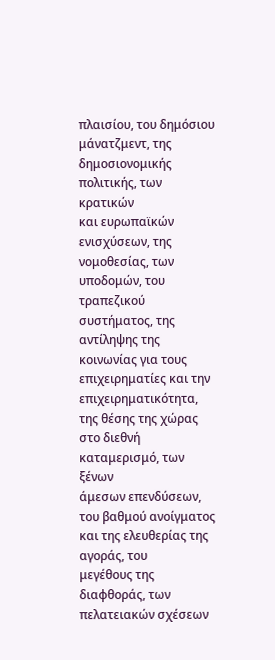πλαισίου, του δημόσιου μάνατζμεντ, της δημοσιονομικής πολιτικής, των κρατικών
και ευρωπαϊκών ενισχύσεων, της νομοθεσίας, των υποδομών, του τραπεζικού
συστήματος, της αντίληψης της κοινωνίας για τους επιχειρηματίες και την
επιχειρηματικότητα, της θέσης της χώρας στο διεθνή καταμερισμό, των ξένων
άμεσων επενδύσεων, του βαθμού ανοίγματος και της ελευθερίας της αγοράς, του
μεγέθους της διαφθοράς, των πελατειακών σχέσεων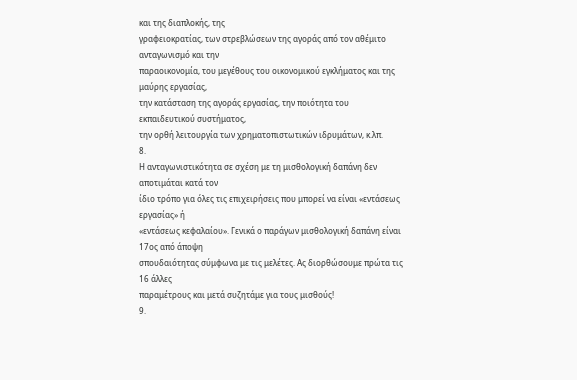και της διαπλοκής, της
γραφειοκρατίας, των στρεβλώσεων της αγοράς από τον αθέμιτο ανταγωνισμό και την
παραοικονομία, του μεγέθους του οικονομικού εγκλήματος και της μαύρης εργασίας,
την κατάσταση της αγοράς εργασίας, την ποιότητα του εκπαιδευτικού συστήματος,
την ορθή λειτουργία των χρηματοπιστωτικών ιδρυμάτων, κ.λπ.
8.
Η ανταγωνιστικότητα σε σχέση με τη μισθολογική δαπάνη δεν αποτιμάται κατά τον
ίδιο τρόπο για όλες τις επιχειρήσεις που μπορεί να είναι «εντάσεως εργασίας» ή
«εντάσεως κεφαλαίου». Γενικά ο παράγων μισθολογική δαπάνη είναι 17ος από άποψη
σπουδαιότητας σύμφωνα με τις μελέτες. Ας διορθώσουμε πρώτα τις 16 άλλες
παραμέτρους και μετά συζητάμε για τους μισθούς!
9.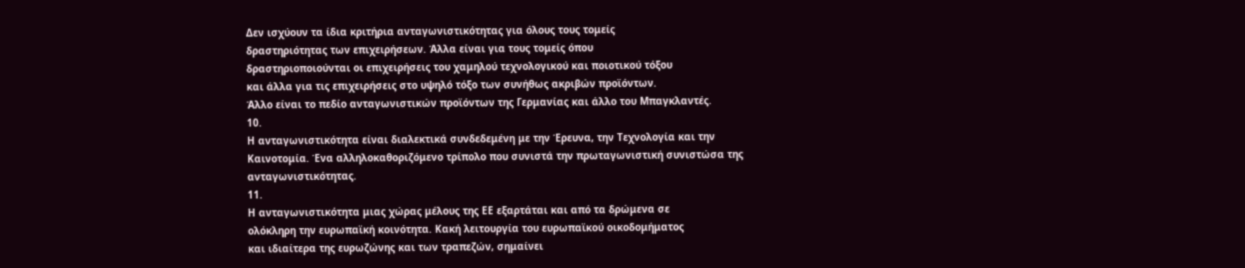Δεν ισχύουν τα ίδια κριτήρια ανταγωνιστικότητας για όλους τους τομείς
δραστηριότητας των επιχειρήσεων. Άλλα είναι για τους τομείς όπου
δραστηριοποιούνται οι επιχειρήσεις του χαμηλού τεχνολογικού και ποιοτικού τόξου
και άλλα για τις επιχειρήσεις στο υψηλό τόξο των συνήθως ακριβών προϊόντων.
Άλλο είναι το πεδίο ανταγωνιστικών προϊόντων της Γερμανίας και άλλο του Μπαγκλαντές.
10.
Η ανταγωνιστικότητα είναι διαλεκτικά συνδεδεμένη με την Έρευνα, την Τεχνολογία και την
Καινοτομία. Ένα αλληλοκαθοριζόμενο τρίπολο που συνιστά την πρωταγωνιστική συνιστώσα της
ανταγωνιστικότητας.
11.
Η ανταγωνιστικότητα μιας χώρας μέλους της ΕΕ εξαρτάται και από τα δρώμενα σε
ολόκληρη την ευρωπαϊκή κοινότητα. Κακή λειτουργία του ευρωπαϊκού οικοδομήματος
και ιδιαίτερα της ευρωζώνης και των τραπεζών, σημαίνει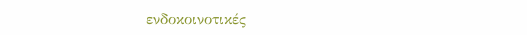ενδοκοινοτικές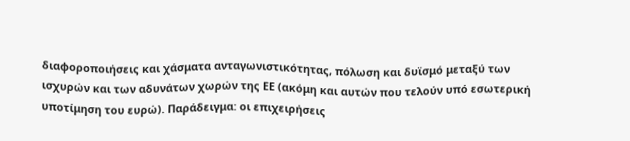διαφοροποιήσεις και χάσματα ανταγωνιστικότητας, πόλωση και δυϊσμό μεταξύ των
ισχυρών και των αδυνάτων χωρών της ΕΕ (ακόμη και αυτών που τελούν υπό εσωτερική
υποτίμηση του ευρώ). Παράδειγμα: οι επιχειρήσεις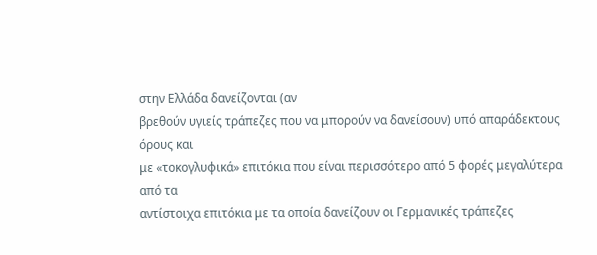στην Ελλάδα δανείζονται (αν
βρεθούν υγιείς τράπεζες που να μπορούν να δανείσουν) υπό απαράδεκτους όρους και
με «τοκογλυφικά» επιτόκια που είναι περισσότερο από 5 φορές μεγαλύτερα από τα
αντίστοιχα επιτόκια με τα οποία δανείζουν οι Γερμανικές τράπεζες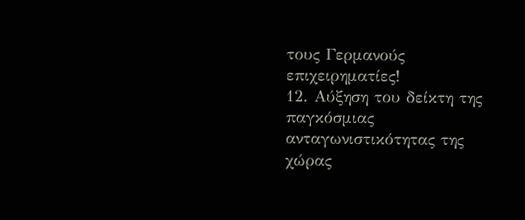τους Γερμανούς
επιχειρηματίες!
12. Αύξηση του δείκτη της παγκόσμιας
ανταγωνιστικότητας της χώρας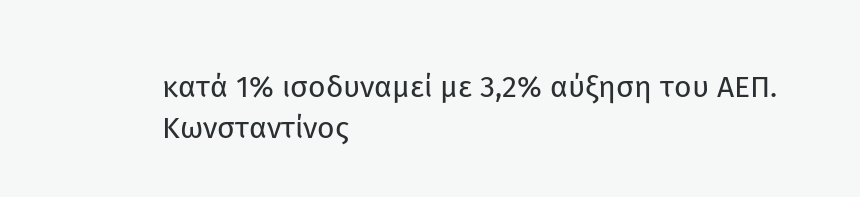κατά 1% ισοδυναμεί με 3,2% αύξηση του ΑΕΠ.
Κωνσταντίνος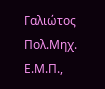Γαλιώτος
Πολ.Μηχ. Ε.Μ.Π.,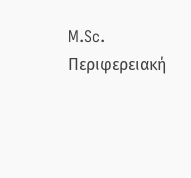M.Sc. Περιφερειακή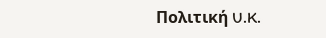Πολιτική U.K.